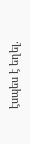էսպես է եղել.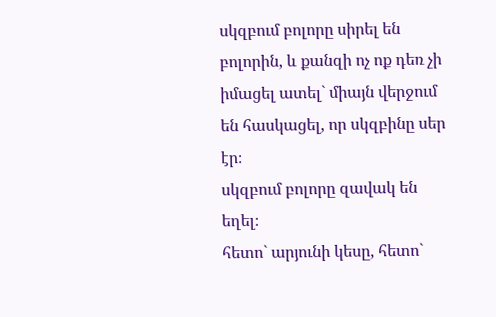սկզբում բոլորը սիրել են բոլորին, և քանզի ոչ ոք դեռ չի իմացել ատել` միայն վերջում են հասկացել, որ սկզբինը սեր էր։
սկզբում բոլորը զավակ են եղել։
հետո` արյունի կեսը, հետո`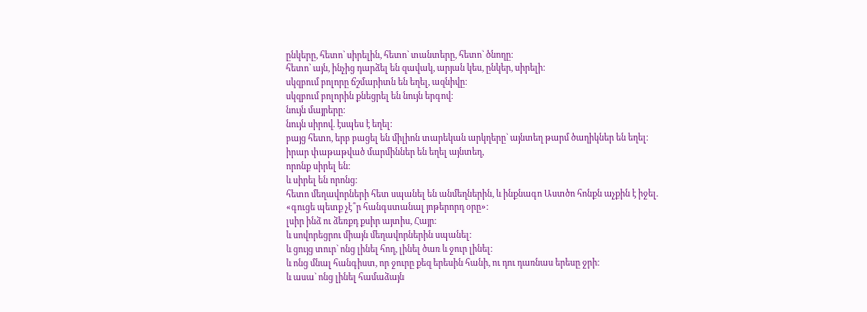ընկերը, հետո` սիրելին, հետո` տանտերը, հետո` ծնողը։
հետո` այն, ինչից դարձել են զավակ, արյան կես, ընկեր, սիրելի։
սկզբում բոլորը ճշմարիտն են եղել, ազնիվը։
սկզբում բոլորին քնեցրել են նույն երգով։
նույն մայրերը։
նույն սիրով. էսպես է եղել։
բայց հետո, երբ բացել են միլիոն տարեկան արկղերը` այնտեղ թարմ ծաղիկներ են եղել։
իրար փաթաթված մարմիններ են եղել այնտեղ,
որոնք սիրել են։
և սիրել են որոնց։
հետո մեղավորների հետ սպանել են անմեղներին, և ինքնագո Աստծո հոնքն աչքին է իջել.
«գուցե պետք չէ՞ր հանգստանալ յոթերորդ օրը»։
լսիր ինձ ու ձեռքդ քսիր այտիս, Հայր։
և սովորեցրու միայն մեղավորներին սպանել։
և ցույց տուր` ոնց լինել հող, լինել ծառ և ջուր լինել։
և ոնց մնալ հանգիստ, որ ջուրը քեզ երեսին հանի, ու դու դառնաս երեսը ջրի։
և ասա` ոնց լինել համաձայն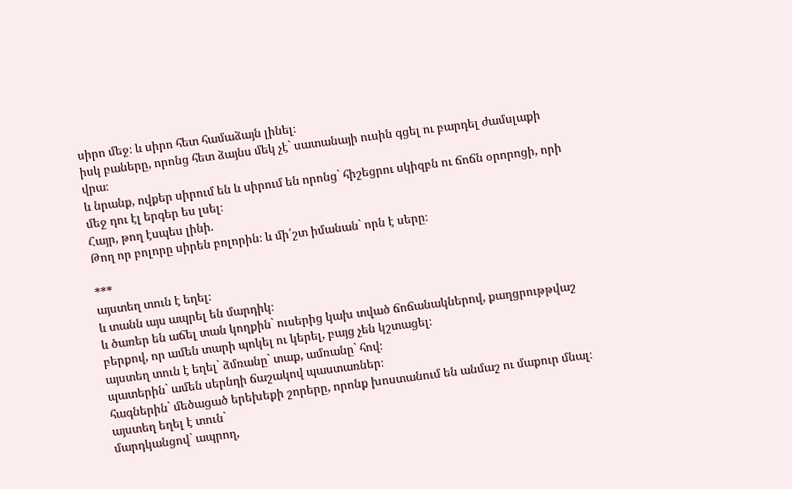սիրո մեջ։ և սիրո հետ համաձայն լինել։
իսկ բաները, որոնց հետ ձայնս մեկ չէ` սատանայի ուսին գցել ու բարդել ժամսլաքի վրա։
և նրանք, ովքեր սիրում են և սիրում են որոնց` հիշեցրու սկիզբն ու ճոճն օրորոցի, որի մեջ դու էլ երգեր ես լսել։
Հայր, թող էսպես լինի.
Թող որ բոլորը սիրեն բոլորին։ և մի՛շտ իմանան` որն է սերը։

***
այստեղ տուն է եղել։
և տանն այս ապրել են մարդիկ։
և ծառեր են աճել տան կողքին` ուսերից կախ տված ճոճանակներով, քաղցրութթվաշ բերքով, որ ամեն տարի պոկել ու կերել, բայց չեն կշտացել։
այստեղ տուն է եղել` ձմռանը` տաք, ամռանը` հով։
պատերին` ամեն սերնդի ճաշակով պաստառներ։
հագներին` մեծացած երեխեքի շորերը, որոնք խոստանում են անմաշ ու մաքուր մնալ։
այստեղ եղել է տուն`
մարդկանցով` ապրող,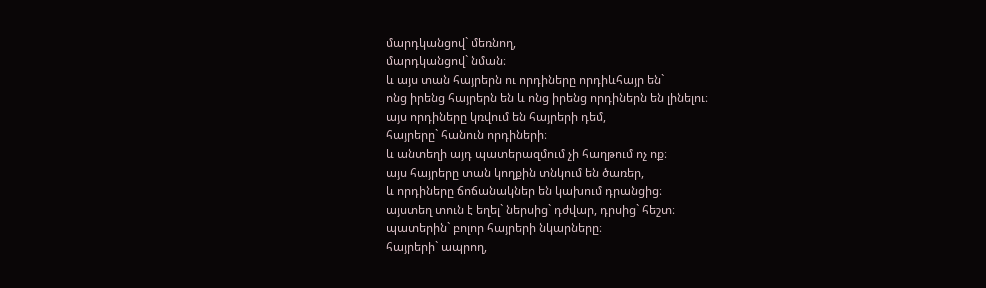մարդկանցով` մեռնող,
մարդկանցով` նման։
և այս տան հայրերն ու որդիները որդիևհայր են`
ոնց իրենց հայրերն են և ոնց իրենց որդիներն են լինելու։
այս որդիները կռվում են հայրերի դեմ,
հայրերը` հանուն որդիների։
և անտեղի այդ պատերազմում չի հաղթում ոչ ոք։
այս հայրերը տան կողքին տնկում են ծառեր,
և որդիները ճոճանակներ են կախում դրանցից։
այստեղ տուն է եղել` ներսից` դժվար, դրսից` հեշտ։
պատերին` բոլոր հայրերի նկարները։
հայրերի` ապրող,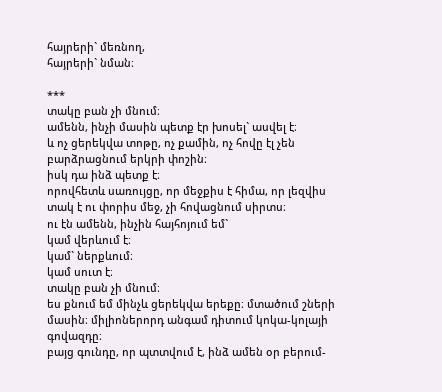հայրերի` մեռնող,
հայրերի` նման։

***
տակը բան չի մնում։
ամենն, ինչի մասին պետք էր խոսել` ասվել է։
և ոչ ցերեկվա տոթը, ոչ քամին, ոչ հովը էլ չեն բարձրացնում երկրի փոշին։
իսկ դա ինձ պետք է։
որովհետև սառույցը, որ մեջքիս է հիմա, որ լեզվիս տակ է ու փորիս մեջ, չի հովացնում սիրտս։
ու էն ամենն, ինչին հայհոյում եմ`
կամ վերևում է։
կամ` ներքևում։
կամ սուտ է։
տակը բան չի մնում։
ես քնում եմ մինչև ցերեկվա երեքը։ մտածում շների մասին։ միլիոներորդ անգամ դիտում կոկա-կոլայի գովազդը։
բայց գունդը, որ պտտվում է, ինձ ամեն օր բերում-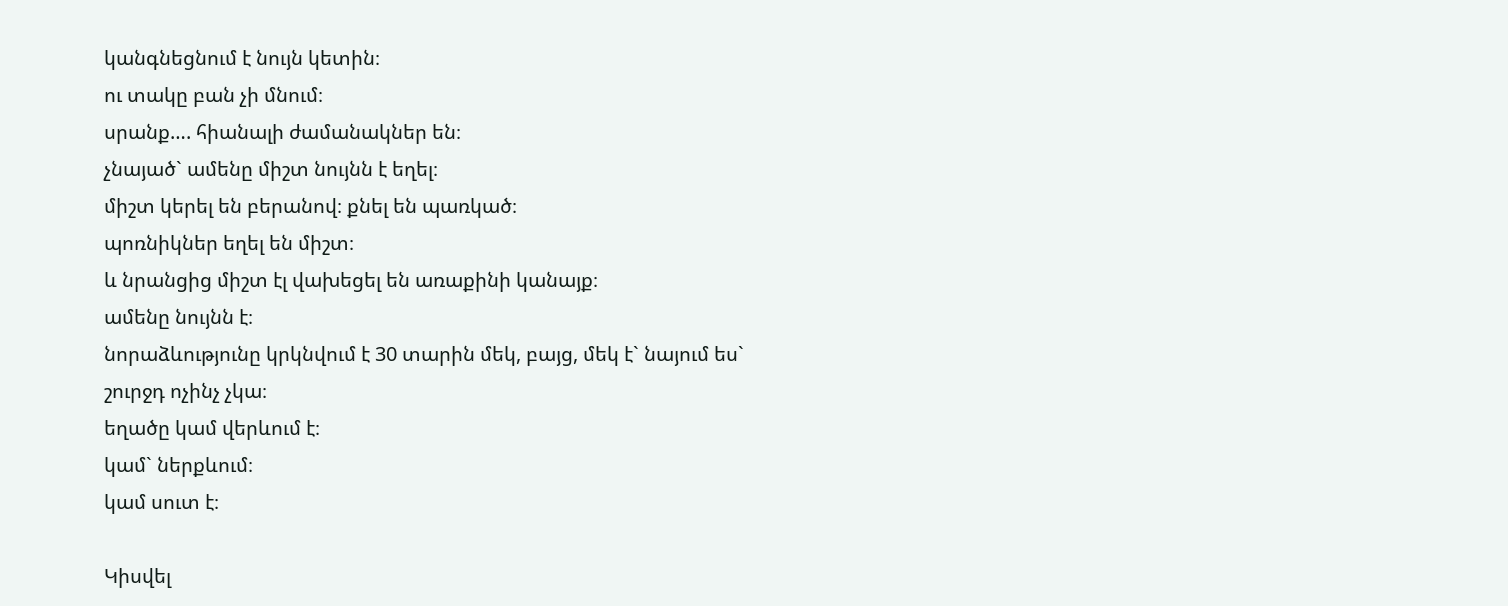կանգնեցնում է նույն կետին։
ու տակը բան չի մնում։
սրանք…. հիանալի ժամանակներ են։
չնայած` ամենը միշտ նույնն է եղել։
միշտ կերել են բերանով։ քնել են պառկած։
պոռնիկներ եղել են միշտ։
և նրանցից միշտ էլ վախեցել են առաքինի կանայք։
ամենը նույնն է։
նորաձևությունը կրկնվում է 30 տարին մեկ, բայց, մեկ է` նայում ես` շուրջդ ոչինչ չկա։
եղածը կամ վերևում է։
կամ` ներքևում։
կամ սուտ է։

Կիսվել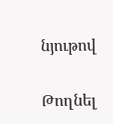նյութով

Թողնել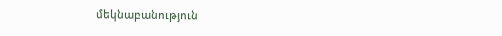մեկնաբանություն